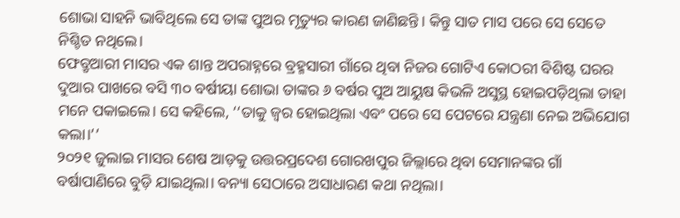ଶୋଭା ସାହନି ଭାବିଥିଲେ ସେ ତାଙ୍କ ପୁଅର ମୃତ୍ୟୁର କାରଣ ଜାଣିଛନ୍ତି। କିନ୍ତୁ ସାତ ମାସ ପରେ ସେ ସେତେ ନିଶ୍ଚିତ ନଥିଲେ।
ଫେବ୍ରୃଆରୀ ମାସର ଏକ ଶାନ୍ତ ଅପରାହ୍ନରେ ବ୍ରହ୍ମସାରୀ ଗାଁରେ ଥିବା ନିଜର ଗୋଟିଏ କୋଠରୀ ବିଶିଷ୍ଟ ଘରର ଦୁଆର ପାଖରେ ବସି ୩୦ ବର୍ଷୀୟା ଶୋଭା ତାଙ୍କର ୬ ବର୍ଷର ପୁଅ ଆୟୁଷ କିଭଳି ଅସୁସ୍ଥ ହୋଇପଡ଼ିଥିଲା ତାହା ମନେ ପକାଇଲେ। ସେ କହିଲେ, ‘‘ତାକୁ ଜ୍ୱର ହୋଇଥିଲା ଏବଂ ପରେ ସେ ପେଟରେ ଯନ୍ତ୍ରଣା ନେଇ ଅଭିଯୋଗ କଲା।’’
୨୦୨୧ ଜୁଲାଇ ମାସର ଶେଷ ଆଡ଼କୁ ଉତ୍ତରପ୍ରଦେଶ ଗୋରଖପୁର ଜିଲ୍ଲାରେ ଥିବା ସେମାନଙ୍କର ଗାଁ ବର୍ଷାପାଣିରେ ବୁଡ଼ି ଯାଇଥିଲା। ବନ୍ୟା ସେଠାରେ ଅସାଧାରଣ କଥା ନଥିଲା।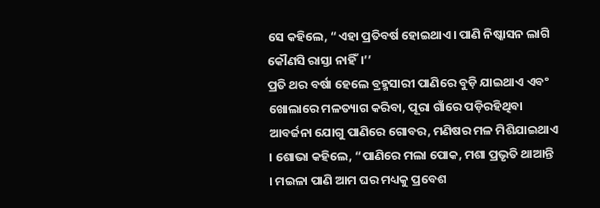ସେ କହିଲେ, “ଏହା ପ୍ରତିବର୍ଷ ହୋଇଥାଏ। ପାଣି ନିଷ୍କାସନ ଲାଗି କୌଣସି ରାସ୍ତା ନାହିଁ।’’
ପ୍ରତି ଥର ବର୍ଷା ହେଲେ ବ୍ରହ୍ମସାରୀ ପାଣିରେ ବୁଡ଼ି ଯାଇଥାଏ ଏବଂ ଖୋଲାରେ ମଳତ୍ୟାଗ କରିବା, ପୂରା ଗାଁରେ ପଡ଼ିରହିଥିବା ଆବର୍ଜନା ଯୋଗୁ ପାଣିରେ ଗୋବର, ମଣିଷର ମଳ ମିଶିଯାଇଥାଏ । ଶୋଭା କହିଲେ, “ପାଣିରେ ମଲା ପୋକ, ମଶା ପ୍ରଭୃତି ଥାଆନ୍ତି । ମଇଳା ପାଣି ଆମ ଘର ମଧ୍ୟକୁ ପ୍ରବେଶ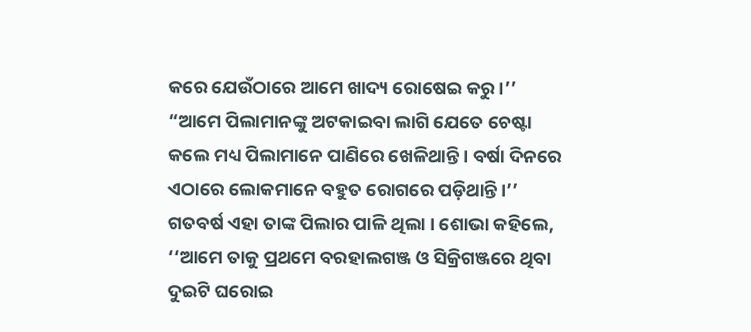କରେ ଯେଉଁଠାରେ ଆମେ ଖାଦ୍ୟ ରୋଷେଇ କରୁ ।’’ “ଆମେ ପିଲାମାନଙ୍କୁ ଅଟକାଇବା ଲାଗି ଯେତେ ଚେଷ୍ଟା କଲେ ମଧ୍ୟ ପିଲାମାନେ ପାଣିରେ ଖେଳିଥାନ୍ତି । ବର୍ଷା ଦିନରେ ଏଠାରେ ଲୋକମାନେ ବହୁତ ରୋଗରେ ପଡ଼ିଥାନ୍ତି।’’
ଗତବର୍ଷ ଏହା ତାଙ୍କ ପିଲାର ପାଳି ଥିଲା । ଶୋଭା କହିଲେ, ‘‘ଆମେ ତାକୁ ପ୍ରଥମେ ବରହାଲଗଞ୍ଜ ଓ ସିକ୍ରିଗଞ୍ଜରେ ଥିବା ଦୁଇଟି ଘରୋଇ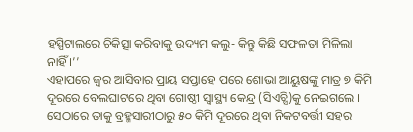ହସ୍ପିଟାଲରେ ଚିକିତ୍ସା କରିବାକୁ ଉଦ୍ୟମ କଲୁ- କିନ୍ତୁ କିଛି ସଫଳତା ମିଳିଲା ନାହିଁ ।’’
ଏହାପରେ ଜ୍ୱର ଆସିବାର ପ୍ରାୟ ସପ୍ତାହେ ପରେ ଶୋଭା ଆୟୁଷଙ୍କୁ ମାତ୍ର ୭ କିମି ଦୂରରେ ବେଲଘାଟରେ ଥିବା ଗୋଷ୍ଠୀ ସ୍ୱାସ୍ଥ୍ୟ କେନ୍ଦ୍ର (ସିଏଚ୍ସି)କୁ ନେଇଗଲେ । ସେଠାରେ ତାକୁ ବ୍ରହ୍ମସାରୀଠାରୁ ୫୦ କିମି ଦୂରରେ ଥିବା ନିକଟବର୍ତ୍ତୀ ସହର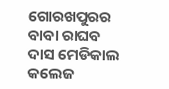ଗୋରଖପୁରର ବାବା ରାଘବ ଦାସ ମେଡିକାଲ କଲେଜ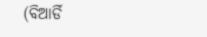(ବିଆର୍ଡି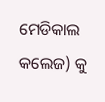ମେଡିକାଲ କଲେଜ) କୁ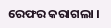ରେଫର କରାଗଲା ।